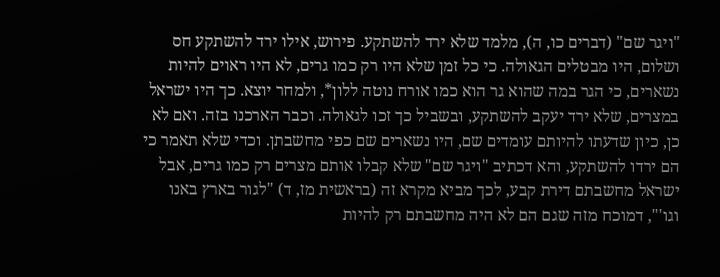"ויגר שם" (דברים כו, ה), מלמד שלא ירד להשתקע. פירוש, אילו ירד להשתקע חס ושלום, היו מבטלים הגאולה. כי כל זמן שלא היו רק כמו גרים, לא היו ראוים להיות נשארים, כי הגר במה שהוא גר הוא כמו אורח נוטה ללון*, ולמחר יוצא. כך היו ישראל במצרים, שלא ירד יעקב להשתקע, ובשביל כך זכו לגאולה. וכבר הארכנו בזה. ואם לא כן, כיון שדעתו להיותם עומדים שם, היו נשארים שם כפי מחשבתן. וכדי שלא תאמר כי הם ירדו להשתקע, והא דכתיב "ויגר שם" שלא קבלו אותם מצרים רק כמו גרים, אבל ישראל מחשבתם דירת קבע, לכך מביא מקרא זה (בראשית מז, ד) "לגור בארץ באנו וגו'", דמוכח מזה שגם הם לא היה מחשבתם רק להיות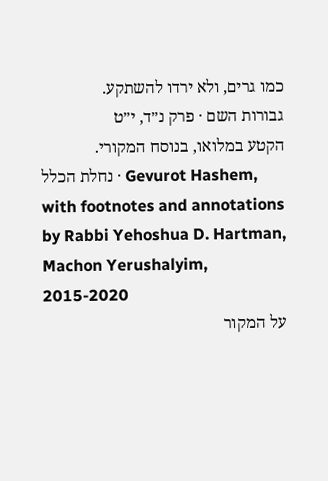כמו גרים, ולא ירדו להשתקע.
גבורות השם · פרק נ״ד, י״ט
הקטע במלואו, בנוסח המקורי.
נחלת הכלל · Gevurot Hashem, with footnotes and annotations by Rabbi Yehoshua D. Hartman, Machon Yerushalyim, 2015-2020
על המקור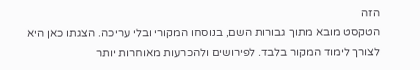הזה
הטקסט מובא מתוך גבורות השם, בנוסחו המקורי ובלי עריכה. הצגתו כאן היא לצורך לימוד המקור בלבד. לפירושים ולהכרעות מאוחרות יותר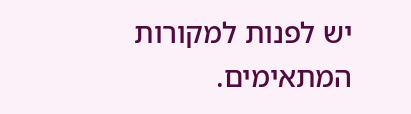יש לפנות למקורות המתאימים.